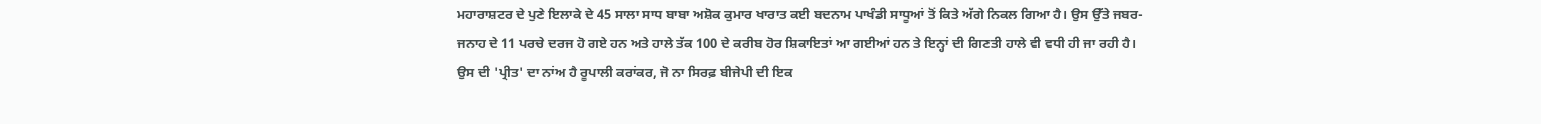ਮਹਾਰਾਸ਼ਟਰ ਦੇ ਪੁਣੇ ਇਲਾਕੇ ਦੇ 45 ਸਾਲਾ ਸਾਧ ਬਾਬਾ ਅਸ਼ੋਕ ਕੁਮਾਰ ਖਾਰਾਤ ਕਈ ਬਦਨਾਮ ਪਾਖੰਡੀ ਸਾਧੂਆਂ ਤੋਂ ਕਿਤੇ ਅੱਗੇ ਨਿਕਲ ਗਿਆ ਹੈ। ਉਸ ਉੱਤੇ ਜਬਰ-ਜਨਾਹ ਦੇ 11 ਪਰਚੇ ਦਰਜ ਹੋ ਗਏ ਹਨ ਅਤੇ ਹਾਲੇ ਤੱਕ 100 ਦੇ ਕਰੀਬ ਹੋਰ ਸ਼ਿਕਾਇਤਾਂ ਆ ਗਈਆਂ ਹਨ ਤੇ ਇਨ੍ਹਾਂ ਦੀ ਗਿਣਤੀ ਹਾਲੇ ਵੀ ਵਧੀ ਹੀ ਜਾ ਰਹੀ ਹੈ। ਉਸ ਦੀ 'ਪ੍ਰੀਤ' ਦਾ ਨਾਂਅ ਹੈ ਰੂਪਾਲੀ ਕਰਾਂਕਰ, ਜੋ ਨਾ ਸਿਰਫ਼ ਬੀਜੇਪੀ ਦੀ ਇਕ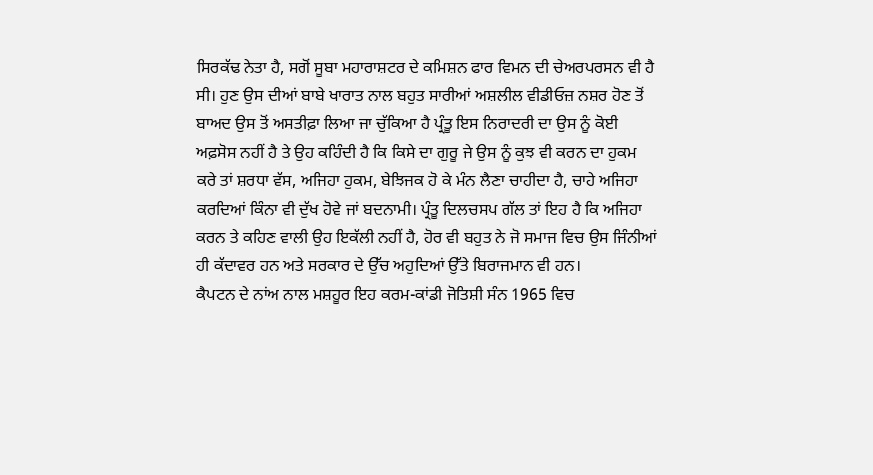ਸਿਰਕੱਢ ਨੇਤਾ ਹੈ, ਸਗੋਂ ਸੂਬਾ ਮਹਾਰਾਸ਼ਟਰ ਦੇ ਕਮਿਸ਼ਨ ਫਾਰ ਵਿਮਨ ਦੀ ਚੇਅਰਪਰਸਨ ਵੀ ਹੈ ਸੀ। ਹੁਣ ਉਸ ਦੀਆਂ ਬਾਬੇ ਖਾਰਾਤ ਨਾਲ ਬਹੁਤ ਸਾਰੀਆਂ ਅਸ਼ਲੀਲ ਵੀਡੀਓਜ਼ ਨਸ਼ਰ ਹੋਣ ਤੋਂ ਬਾਅਦ ਉਸ ਤੋਂ ਅਸਤੀਫ਼ਾ ਲਿਆ ਜਾ ਚੁੱਕਿਆ ਹੈ ਪ੍ਰੰਤੂ ਇਸ ਨਿਰਾਦਰੀ ਦਾ ਉਸ ਨੂੰ ਕੋਈ ਅਫ਼ਸੋਸ ਨਹੀਂ ਹੈ ਤੇ ਉਹ ਕਹਿੰਦੀ ਹੈ ਕਿ ਕਿਸੇ ਦਾ ਗੁਰੂ ਜੇ ਉਸ ਨੂੰ ਕੁਝ ਵੀ ਕਰਨ ਦਾ ਹੁਕਮ ਕਰੇ ਤਾਂ ਸ਼ਰਧਾ ਵੱਸ, ਅਜਿਹਾ ਹੁਕਮ, ਬੇਝਿਜਕ ਹੋ ਕੇ ਮੰਨ ਲੈਣਾ ਚਾਹੀਦਾ ਹੈ, ਚਾਹੇ ਅਜਿਹਾ ਕਰਦਿਆਂ ਕਿੰਨਾ ਵੀ ਦੁੱਖ ਹੋਵੇ ਜਾਂ ਬਦਨਾਮੀ। ਪ੍ਰੰਤੂ ਦਿਲਚਸਪ ਗੱਲ ਤਾਂ ਇਹ ਹੈ ਕਿ ਅਜਿਹਾ ਕਰਨ ਤੇ ਕਹਿਣ ਵਾਲੀ ਉਹ ਇਕੱਲੀ ਨਹੀਂ ਹੈ, ਹੋਰ ਵੀ ਬਹੁਤ ਨੇ ਜੋ ਸਮਾਜ ਵਿਚ ਉਸ ਜਿੰਨੀਆਂ ਹੀ ਕੱਦਾਵਰ ਹਨ ਅਤੇ ਸਰਕਾਰ ਦੇ ਉੱਚ ਅਹੁਦਿਆਂ ਉੱਤੇ ਬਿਰਾਜਮਾਨ ਵੀ ਹਨ।
ਕੈਪਟਨ ਦੇ ਨਾਂਅ ਨਾਲ ਮਸ਼ਹੂਰ ਇਹ ਕਰਮ-ਕਾਂਡੀ ਜੋਤਿਸ਼ੀ ਸੰਨ 1965 ਵਿਚ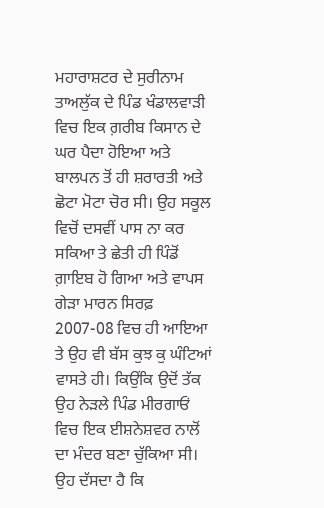ਮਹਾਰਾਸ਼ਟਰ ਦੇ ਸੁਰੀਨਾਮ ਤਾਅਲੁੱਕ ਦੇ ਪਿੰਡ ਖੰਡਾਲਵਾੜੀ ਵਿਚ ਇਕ ਗ਼ਰੀਬ ਕਿਸਾਨ ਦੇ ਘਰ ਪੈਦਾ ਹੋਇਆ ਅਤੇ ਬਾਲਪਨ ਤੋਂ ਹੀ ਸ਼ਰਾਰਤੀ ਅਤੇ ਛੋਟਾ ਮੋਟਾ ਚੋਰ ਸੀ। ਉਹ ਸਕੂਲ ਵਿਚੋਂ ਦਸਵੀਂ ਪਾਸ ਨਾ ਕਰ ਸਕਿਆ ਤੇ ਛੇਤੀ ਹੀ ਪਿੰਡੋਂ ਗ਼ਾਇਬ ਹੋ ਗਿਆ ਅਤੇ ਵਾਪਸ ਗੇੜਾ ਮਾਰਨ ਸਿਰਫ਼ 2007-08 ਵਿਚ ਹੀ ਆਇਆ ਤੇ ਉਹ ਵੀ ਬੱਸ ਕੁਝ ਕੁ ਘੰਟਿਆਂ ਵਾਸਤੇ ਹੀ। ਕਿਉਂਕਿ ਉਦੋਂ ਤੱਕ ਉਹ ਨੇੜਲੇ ਪਿੰਡ ਮੀਰਗਾਓਂ ਵਿਚ ਇਕ ਈਸ਼ਨੇਸ਼ਵਰ ਨਾਲੋਂ ਦਾ ਮੰਦਰ ਬਣਾ ਚੁੱਕਿਆ ਸੀ। ਉਹ ਦੱਸਦਾ ਹੈ ਕਿ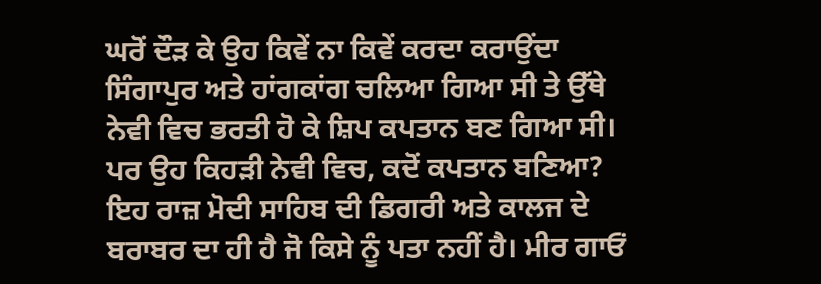ਘਰੋਂ ਦੌੜ ਕੇ ਉਹ ਕਿਵੇਂ ਨਾ ਕਿਵੇਂ ਕਰਦਾ ਕਰਾਉਂਦਾ ਸਿੰਗਾਪੁਰ ਅਤੇ ਹਾਂਗਕਾਂਗ ਚਲਿਆ ਗਿਆ ਸੀ ਤੇ ਉੱਥੇ ਨੇਵੀ ਵਿਚ ਭਰਤੀ ਹੋ ਕੇ ਸ਼ਿਪ ਕਪਤਾਨ ਬਣ ਗਿਆ ਸੀ। ਪਰ ਉਹ ਕਿਹੜੀ ਨੇਵੀ ਵਿਚ, ਕਦੋਂ ਕਪਤਾਨ ਬਣਿਆ? ਇਹ ਰਾਜ਼ ਮੋਦੀ ਸਾਹਿਬ ਦੀ ਡਿਗਰੀ ਅਤੇ ਕਾਲਜ ਦੇ ਬਰਾਬਰ ਦਾ ਹੀ ਹੈ ਜੋ ਕਿਸੇ ਨੂੰ ਪਤਾ ਨਹੀਂ ਹੈ। ਮੀਰ ਗਾਓਂ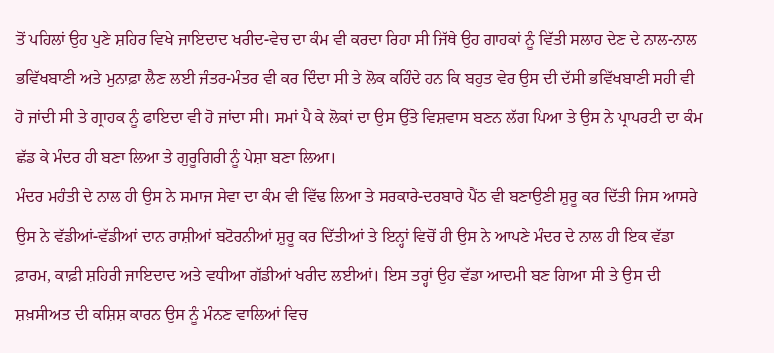ਤੋਂ ਪਹਿਲਾਂ ਉਹ ਪੁਣੇ ਸ਼ਹਿਰ ਵਿਖੇ ਜਾਇਦਾਦ ਖਰੀਦ-ਵੇਚ ਦਾ ਕੰਮ ਵੀ ਕਰਦਾ ਰਿਹਾ ਸੀ ਜਿੱਥੇ ਉਹ ਗਾਹਕਾਂ ਨੂੰ ਵਿੱਤੀ ਸਲਾਹ ਦੇਣ ਦੇ ਨਾਲ-ਨਾਲ ਭਵਿੱਖਬਾਣੀ ਅਤੇ ਮੁਨਾਫ਼ਾ ਲੈਣ ਲਈ ਜੰਤਰ-ਮੰਤਰ ਵੀ ਕਰ ਦਿੰਦਾ ਸੀ ਤੇ ਲੋਕ ਕਹਿੰਦੇ ਹਨ ਕਿ ਬਹੁਤ ਵੇਰ ਉਸ ਦੀ ਦੱਸੀ ਭਵਿੱਖਬਾਣੀ ਸਹੀ ਵੀ ਹੋ ਜਾਂਦੀ ਸੀ ਤੇ ਗ੍ਰਾਹਕ ਨੂੰ ਫਾਇਦਾ ਵੀ ਹੋ ਜਾਂਦਾ ਸੀ। ਸਮਾਂ ਪੈ ਕੇ ਲੋਕਾਂ ਦਾ ਉਸ ਉੱਤੇ ਵਿਸ਼ਵਾਸ ਬਣਨ ਲੱਗ ਪਿਆ ਤੇ ਉਸ ਨੇ ਪ੍ਰਾਪਰਟੀ ਦਾ ਕੰਮ ਛੱਡ ਕੇ ਮੰਦਰ ਹੀ ਬਣਾ ਲਿਆ ਤੇ ਗੁਰੂਗਿਰੀ ਨੂੰ ਪੇਸ਼ਾ ਬਣਾ ਲਿਆ।
ਮੰਦਰ ਮਹੰਤੀ ਦੇ ਨਾਲ ਹੀ ਉਸ ਨੇ ਸਮਾਜ ਸੇਵਾ ਦਾ ਕੰਮ ਵੀ ਵਿੱਢ ਲਿਆ ਤੇ ਸਰਕਾਰੇ-ਦਰਬਾਰੇ ਪੈਂਠ ਵੀ ਬਣਾਉਣੀ ਸ਼ੁਰੂ ਕਰ ਦਿੱਤੀ ਜਿਸ ਆਸਰੇ ਉਸ ਨੇ ਵੱਡੀਆਂ-ਵੱਡੀਆਂ ਦਾਨ ਰਾਸ਼ੀਆਂ ਬਟੋਰਨੀਆਂ ਸ਼ੁਰੂ ਕਰ ਦਿੱਤੀਆਂ ਤੇ ਇਨ੍ਹਾਂ ਵਿਚੋਂ ਹੀ ਉਸ ਨੇ ਆਪਣੇ ਮੰਦਰ ਦੇ ਨਾਲ ਹੀ ਇਕ ਵੱਡਾ ਫ਼ਾਰਮ, ਕਾਫ਼ੀ ਸ਼ਹਿਰੀ ਜਾਇਦਾਦ ਅਤੇ ਵਧੀਆ ਗੱਡੀਆਂ ਖਰੀਦ ਲਈਆਂ। ਇਸ ਤਰ੍ਹਾਂ ਉਹ ਵੱਡਾ ਆਦਮੀ ਬਣ ਗਿਆ ਸੀ ਤੇ ਉਸ ਦੀ ਸ਼ਖ਼ਸੀਅਤ ਦੀ ਕਸ਼ਿਸ਼ ਕਾਰਨ ਉਸ ਨੂੰ ਮੰਨਣ ਵਾਲਿਆਂ ਵਿਚ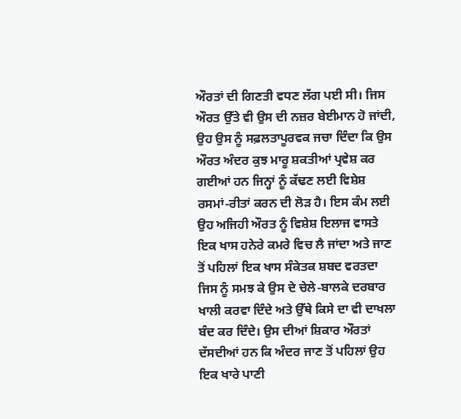ਔਰਤਾਂ ਦੀ ਗਿਣਤੀ ਵਧਣ ਲੱਗ ਪਈ ਸੀ। ਜਿਸ ਔਰਤ ਉੱਤੇ ਵੀ ਉਸ ਦੀ ਨਜ਼ਰ ਬੇਈਮਾਨ ਹੋ ਜਾਂਦੀ, ਉਹ ਉਸ ਨੂੰ ਸਫ਼ਲਤਾਪੂਰਵਕ ਜਚਾ ਦਿੰਦਾ ਕਿ ਉਸ ਔਰਤ ਅੰਦਰ ਕੁਝ ਮਾਰੂ ਸ਼ਕਤੀਆਂ ਪ੍ਰਵੇਸ਼ ਕਰ ਗਈਆਂ ਹਨ ਜਿਨ੍ਹਾਂ ਨੂੰ ਕੱਢਣ ਲਈ ਵਿਸ਼ੇਸ਼ ਰਸਮਾਂ-ਰੀਤਾਂ ਕਰਨ ਦੀ ਲੋੜ ਹੈ। ਇਸ ਕੰਮ ਲਈ ਉਹ ਅਜਿਹੀ ਔਰਤ ਨੂੰ ਵਿਸ਼ੇਸ਼ ਇਲਾਜ ਵਾਸਤੇ ਇਕ ਖਾਸ ਹਨੇਰੇ ਕਮਰੇ ਵਿਚ ਲੈ ਜਾਂਦਾ ਅਤੇ ਜਾਣ ਤੋਂ ਪਹਿਲਾਂ ਇਕ ਖਾਸ ਸੰਕੇਤਕ ਸ਼ਬਦ ਵਰਤਦਾ ਜਿਸ ਨੂੰ ਸਮਝ ਕੇ ਉਸ ਦੇ ਚੇਲੇ-ਬਾਲਕੇ ਦਰਬਾਰ ਖਾਲੀ ਕਰਵਾ ਦਿੰਦੇ ਅਤੇ ਉੱਥੇ ਕਿਸੇ ਦਾ ਵੀ ਦਾਖਲਾ ਬੰਦ ਕਰ ਦਿੰਦੇ। ਉਸ ਦੀਆਂ ਸ਼ਿਕਾਰ ਔਰਤਾਂ ਦੱਸਦੀਆਂ ਹਨ ਕਿ ਅੰਦਰ ਜਾਣ ਤੋਂ ਪਹਿਲਾਂ ਉਹ ਇਕ ਖਾਰੇ ਪਾਣੀ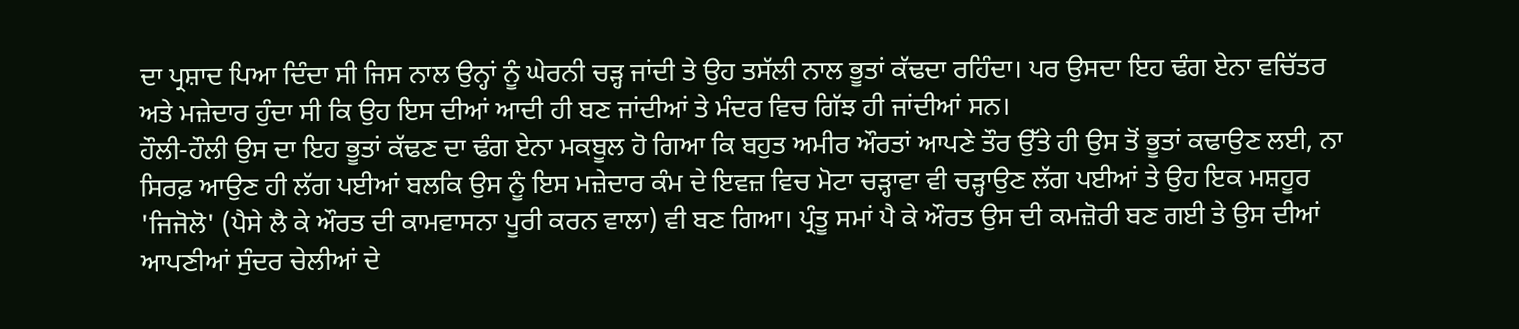ਦਾ ਪ੍ਰਸ਼ਾਦ ਪਿਆ ਦਿੰਦਾ ਸੀ ਜਿਸ ਨਾਲ ਉਨ੍ਹਾਂ ਨੂੰ ਘੇਰਨੀ ਚੜ੍ਹ ਜਾਂਦੀ ਤੇ ਉਹ ਤਸੱਲੀ ਨਾਲ ਭੂਤਾਂ ਕੱਢਦਾ ਰਹਿੰਦਾ। ਪਰ ਉਸਦਾ ਇਹ ਢੰਗ ਏਨਾ ਵਚਿੱਤਰ ਅਤੇ ਮਜ਼ੇਦਾਰ ਹੁੰਦਾ ਸੀ ਕਿ ਉਹ ਇਸ ਦੀਆਂ ਆਦੀ ਹੀ ਬਣ ਜਾਂਦੀਆਂ ਤੇ ਮੰਦਰ ਵਿਚ ਗਿੱਝ ਹੀ ਜਾਂਦੀਆਂ ਸਨ।
ਹੌਲੀ-ਹੌਲੀ ਉਸ ਦਾ ਇਹ ਭੂਤਾਂ ਕੱਢਣ ਦਾ ਢੰਗ ਏਨਾ ਮਕਬੂਲ ਹੋ ਗਿਆ ਕਿ ਬਹੁਤ ਅਮੀਰ ਔਰਤਾਂ ਆਪਣੇ ਤੌਰ ਉੱਤੇ ਹੀ ਉਸ ਤੋਂ ਭੂਤਾਂ ਕਢਾਉਣ ਲਈ, ਨਾ ਸਿਰਫ਼ ਆਉਣ ਹੀ ਲੱਗ ਪਈਆਂ ਬਲਕਿ ਉਸ ਨੂੰ ਇਸ ਮਜ਼ੇਦਾਰ ਕੰਮ ਦੇ ਇਵਜ਼ ਵਿਚ ਮੋਟਾ ਚੜ੍ਹਾਵਾ ਵੀ ਚੜ੍ਹਾਉਣ ਲੱਗ ਪਈਆਂ ਤੇ ਉਹ ਇਕ ਮਸ਼ਹੂਰ 'ਜਿਜੋਲੋ' (ਪੈਸੇ ਲੈ ਕੇ ਔਰਤ ਦੀ ਕਾਮਵਾਸਨਾ ਪੂਰੀ ਕਰਨ ਵਾਲਾ) ਵੀ ਬਣ ਗਿਆ। ਪ੍ਰੰਤੂ ਸਮਾਂ ਪੈ ਕੇ ਔਰਤ ਉਸ ਦੀ ਕਮਜ਼ੋਰੀ ਬਣ ਗਈ ਤੇ ਉਸ ਦੀਆਂ ਆਪਣੀਆਂ ਸੁੰਦਰ ਚੇਲੀਆਂ ਦੇ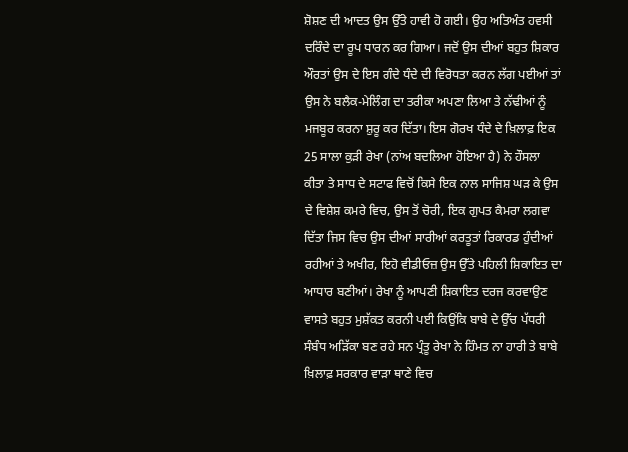ਸ਼ੋਸ਼ਣ ਦੀ ਆਦਤ ਉਸ ਉੱਤੇ ਹਾਵੀ ਹੋ ਗਈ। ਉਹ ਅਤਿਅੰਤ ਹਵਸੀ ਦਰਿੰਦੇ ਦਾ ਰੂਪ ਧਾਰਨ ਕਰ ਗਿਆ। ਜਦੋਂ ਉਸ ਦੀਆਂ ਬਹੁਤ ਸ਼ਿਕਾਰ ਔਰਤਾਂ ਉਸ ਦੇ ਇਸ ਗੰਦੇ ਧੰਦੇ ਦੀ ਵਿਰੋਧਤਾ ਕਰਨ ਲੱਗ ਪਈਆਂ ਤਾਂ ਉਸ ਨੇ ਬਲੈਕ-ਮੇਲਿੰਗ ਦਾ ਤਰੀਕਾ ਅਪਣਾ ਲਿਆ ਤੇ ਨੱਢੀਆਂ ਨੂੰ ਮਜਬੂਰ ਕਰਨਾ ਸ਼ੁਰੂ ਕਰ ਦਿੱਤਾ। ਇਸ ਗੋਰਖ ਧੰਦੇ ਦੇ ਖ਼ਿਲਾਫ਼ ਇਕ 25 ਸਾਲਾ ਕੁੜੀ ਰੇਖਾ (ਨਾਂਅ ਬਦਲਿਆ ਹੋਇਆ ਹੈ) ਨੇ ਹੌਸਲਾ ਕੀਤਾ ਤੇ ਸਾਧ ਦੇ ਸਟਾਫ ਵਿਚੋਂ ਕਿਸੇ ਇਕ ਨਾਲ ਸਾਜਿਸ਼ ਘੜ ਕੇ ਉਸ ਦੇ ਵਿਸ਼ੇਸ਼ ਕਮਰੇ ਵਿਚ, ਉਸ ਤੋਂ ਚੋਰੀ, ਇਕ ਗੁਪਤ ਕੈਮਰਾ ਲਗਵਾ ਦਿੱਤਾ ਜਿਸ ਵਿਚ ਉਸ ਦੀਆਂ ਸਾਰੀਆਂ ਕਰਤੂਤਾਂ ਰਿਕਾਰਡ ਹੁੰਦੀਆਂ ਰਹੀਆਂ ਤੇ ਅਖੀਰ, ਇਹੋ ਵੀਡੀਓਜ਼ ਉਸ ਉੱਤੇ ਪਹਿਲੀ ਸ਼ਿਕਾਇਤ ਦਾ ਆਧਾਰ ਬਣੀਆਂ। ਰੇਖਾ ਨੂੰ ਆਪਣੀ ਸ਼ਿਕਾਇਤ ਦਰਜ ਕਰਵਾਉਣ ਵਾਸਤੇ ਬਹੁਤ ਮੁਸ਼ੱਕਤ ਕਰਨੀ ਪਈ ਕਿਉਂਕਿ ਬਾਬੇ ਦੇ ਉੱਚ ਪੱਧਰੀ ਸੰਬੰਧ ਅੜਿੱਕਾ ਬਣ ਰਹੇ ਸਨ ਪ੍ਰੰਤੂ ਰੇਖਾ ਨੇ ਹਿੰਮਤ ਨਾ ਹਾਰੀ ਤੇ ਬਾਬੇ ਖ਼ਿਲਾਫ਼ ਸਰਕਾਰ ਵਾੜਾ ਥਾਣੇ ਵਿਚ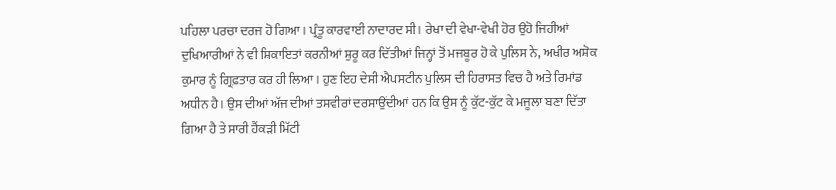ਪਹਿਲਾ ਪਰਚਾ ਦਰਜ ਹੋ ਗਿਆ। ਪ੍ਰੰਤੂ ਕਾਰਵਾਈ ਨਾਦਾਰਦ ਸੀ। ਰੇਖਾ ਦੀ ਵੇਖਾ-ਵੇਖੀ ਹੋਰ ਉਹੋ ਜਿਹੀਆਂ ਦੁਖਿਆਰੀਆਂ ਨੇ ਵੀ ਸ਼ਿਕਾਇਤਾਂ ਕਰਨੀਆਂ ਸ਼ੁਰੂ ਕਰ ਦਿੱਤੀਆਂ ਜਿਨ੍ਹਾਂ ਤੋਂ ਮਜਬੂਰ ਹੋ ਕੇ ਪੁਲਿਸ ਨੇ, ਅਖੀਰ ਅਸ਼ੋਕ ਕੁਮਾਰ ਨੂੰ ਗ੍ਰਿਫ਼ਤਾਰ ਕਰ ਹੀ ਲਿਆ। ਹੁਣ ਇਹ ਦੇਸੀ ਐਪਸਟੀਨ ਪੁਲਿਸ ਦੀ ਹਿਰਾਸਤ ਵਿਚ ਹੈ ਅਤੇ ਰਿਮਾਂਡ ਅਧੀਨ ਹੈ। ਉਸ ਦੀਆਂ ਅੱਜ ਦੀਆਂ ਤਸਵੀਰਾਂ ਦਰਸਾਉਂਦੀਆਂ ਹਨ ਕਿ ਉਸ ਨੂੰ ਕੁੱਟ-ਕੁੱਟ ਕੇ ਮਜੂਲਾ ਬਣਾ ਦਿੱਤਾ ਗਿਆ ਹੈ ਤੇ ਸਾਰੀ ਹੈਂਕੜੀ ਮਿੱਟੀ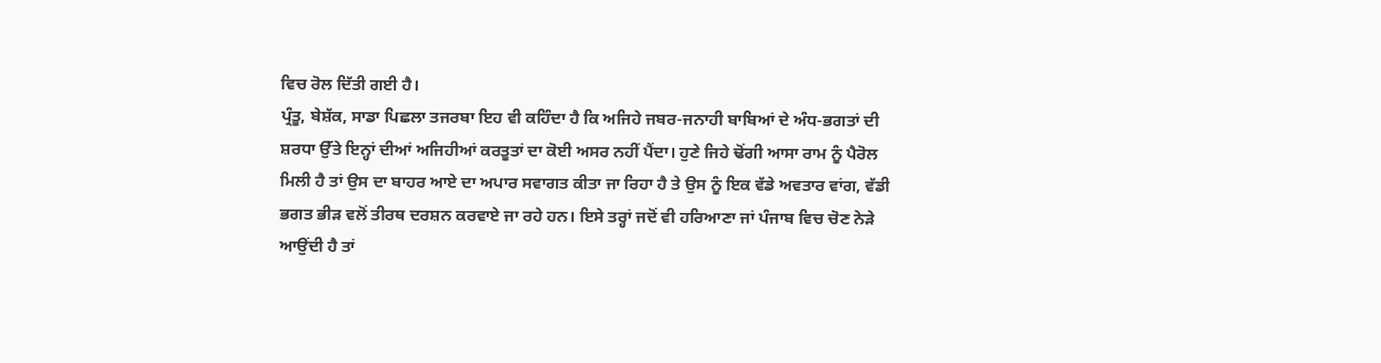ਵਿਚ ਰੋਲ ਦਿੱਤੀ ਗਈ ਹੈ।
ਪ੍ਰੰਤੂ, ਬੇਸ਼ੱਕ, ਸਾਡਾ ਪਿਛਲਾ ਤਜਰਬਾ ਇਹ ਵੀ ਕਹਿੰਦਾ ਹੈ ਕਿ ਅਜਿਹੇ ਜਬਰ-ਜਨਾਹੀ ਬਾਬਿਆਂ ਦੇ ਅੰਧ-ਭਗਤਾਂ ਦੀ ਸ਼ਰਧਾ ਉੱਤੇ ਇਨ੍ਹਾਂ ਦੀਆਂ ਅਜਿਹੀਆਂ ਕਰਤੂਤਾਂ ਦਾ ਕੋਈ ਅਸਰ ਨਹੀਂ ਪੈਂਦਾ। ਹੁਣੇ ਜਿਹੇ ਢੋਂਗੀ ਆਸਾ ਰਾਮ ਨੂੰ ਪੈਰੋਲ ਮਿਲੀ ਹੈ ਤਾਂ ਉਸ ਦਾ ਬਾਹਰ ਆਏ ਦਾ ਅਪਾਰ ਸਵਾਗਤ ਕੀਤਾ ਜਾ ਰਿਹਾ ਹੈ ਤੇ ਉਸ ਨੂੰ ਇਕ ਵੱਡੇ ਅਵਤਾਰ ਵਾਂਗ, ਵੱਡੀ ਭਗਤ ਭੀੜ ਵਲੋਂ ਤੀਰਥ ਦਰਸ਼ਨ ਕਰਵਾਏ ਜਾ ਰਹੇ ਹਨ। ਇਸੇ ਤਰ੍ਹਾਂ ਜਦੋਂ ਵੀ ਹਰਿਆਣਾ ਜਾਂ ਪੰਜਾਬ ਵਿਚ ਚੋਣ ਨੇੜੇ ਆਉਂਦੀ ਹੈ ਤਾਂ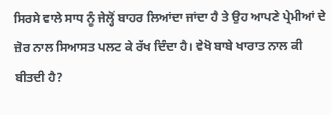ਸਿਰਸੇ ਵਾਲੇ ਸਾਧ ਨੂੰ ਜੇਲ੍ਹੋਂ ਬਾਹਰ ਲਿਆਂਦਾ ਜਾਂਦਾ ਹੈ ਤੇ ਉਹ ਆਪਣੇ ਪ੍ਰੇਮੀਆਂ ਦੇ ਜ਼ੋਰ ਨਾਲ ਸਿਆਸਤ ਪਲਟ ਕੇ ਰੱਖ ਦਿੰਦਾ ਹੈ। ਵੇਖੋ ਬਾਬੇ ਖਾਰਾਤ ਨਾਲ ਕੀ ਬੀਤਦੀ ਹੈ?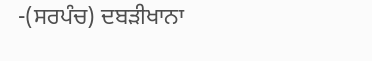-(ਸਰਪੰਚ) ਦਬੜੀਖਾਨਾ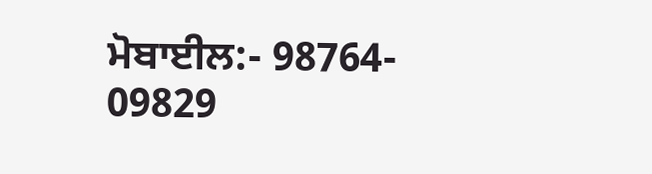ਮੋਬਾਈਲ:- 98764- 09829